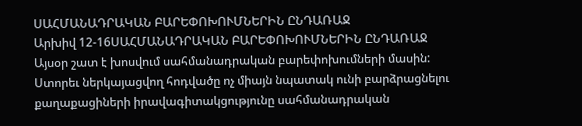ՍԱՀՄԱՆԱԴՐԱԿԱՆ ԲԱՐԵՓՈԽՈՒՄՆԵՐԻՆ ԸՆԴԱՌԱՋ
Արխիվ 12-16ՍԱՀՄԱՆԱԴՐԱԿԱՆ ԲԱՐԵՓՈԽՈՒՄՆԵՐԻՆ ԸՆԴԱՌԱՋ
Այսօր շատ է խոսվում սահմանադրական բարեփոխումների մասին: Ստորեւ ներկայացվող հոդվածը ոչ միայն նպատակ ունի բարձրացնելու քաղաքացիների իրավագիտակցությունը սահմանադրական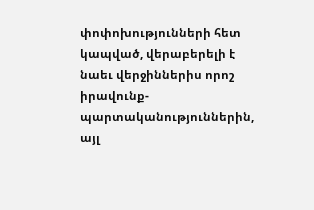փոփոխությունների հետ կապված, վերաբերելի է նաեւ վերջիններիս որոշ իրավունք-պարտականություններին, այլ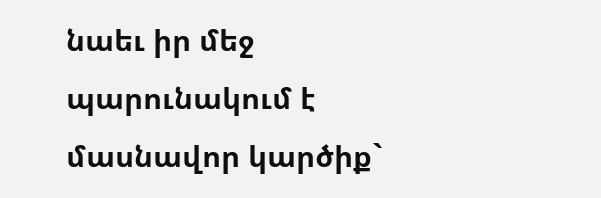նաեւ իր մեջ պարունակում է մասնավոր կարծիք`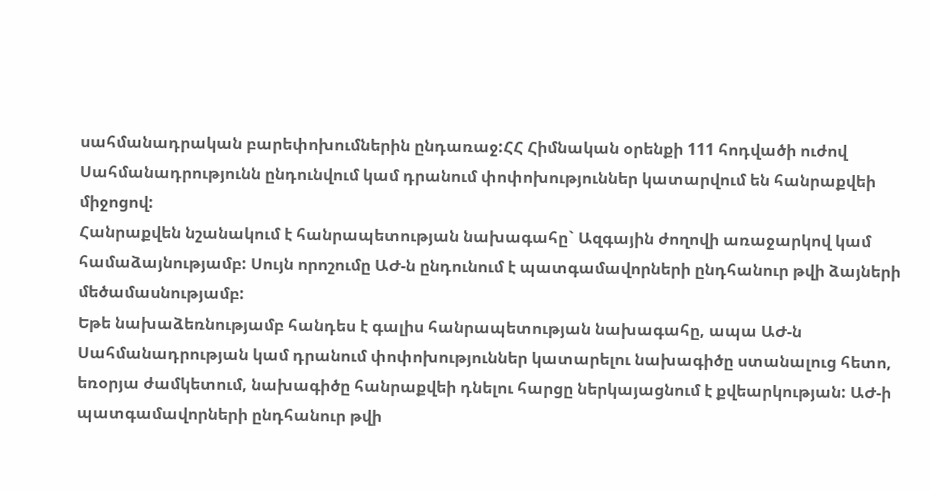սահմանադրական բարեփոխումներին ընդառաջ:ՀՀ Հիմնական օրենքի 111 հոդվածի ուժով Սահմանադրությունն ընդունվում կամ դրանում փոփոխություններ կատարվում են հանրաքվեի միջոցով:
Հանրաքվեն նշանակում է հանրապետության նախագահը` Ազգային ժողովի առաջարկով կամ համաձայնությամբ: Սույն որոշումը ԱԺ-ն ընդունում է պատգամավորների ընդհանուր թվի ձայների մեծամասնությամբ:
Եթե նախաձեռնությամբ հանդես է գալիս հանրապետության նախագահը, ապա ԱԺ-ն Սահմանադրության կամ դրանում փոփոխություններ կատարելու նախագիծը ստանալուց հետո, եռօրյա ժամկետում, նախագիծը հանրաքվեի դնելու հարցը ներկայացնում է քվեարկության: ԱԺ-ի պատգամավորների ընդհանուր թվի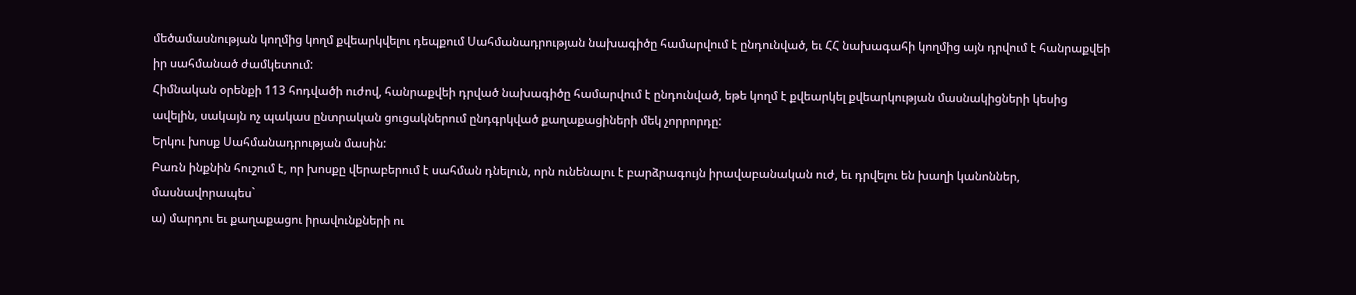մեծամասնության կողմից կողմ քվեարկվելու դեպքում Սահմանադրության նախագիծը համարվում է ընդունված, եւ ՀՀ նախագահի կողմից այն դրվում է հանրաքվեի իր սահմանած ժամկետում:
Հիմնական օրենքի 113 հոդվածի ուժով, հանրաքվեի դրված նախագիծը համարվում է ընդունված, եթե կողմ է քվեարկել քվեարկության մասնակիցների կեսից ավելին, սակայն ոչ պակաս ընտրական ցուցակներում ընդգրկված քաղաքացիների մեկ չորրորդը:
Երկու խոսք Սահմանադրության մասին:
Բառն ինքնին հուշում է, որ խոսքը վերաբերում է սահման դնելուն, որն ունենալու է բարձրագույն իրավաբանական ուժ, եւ դրվելու են խաղի կանոններ, մասնավորապես`
ա) մարդու եւ քաղաքացու իրավունքների ու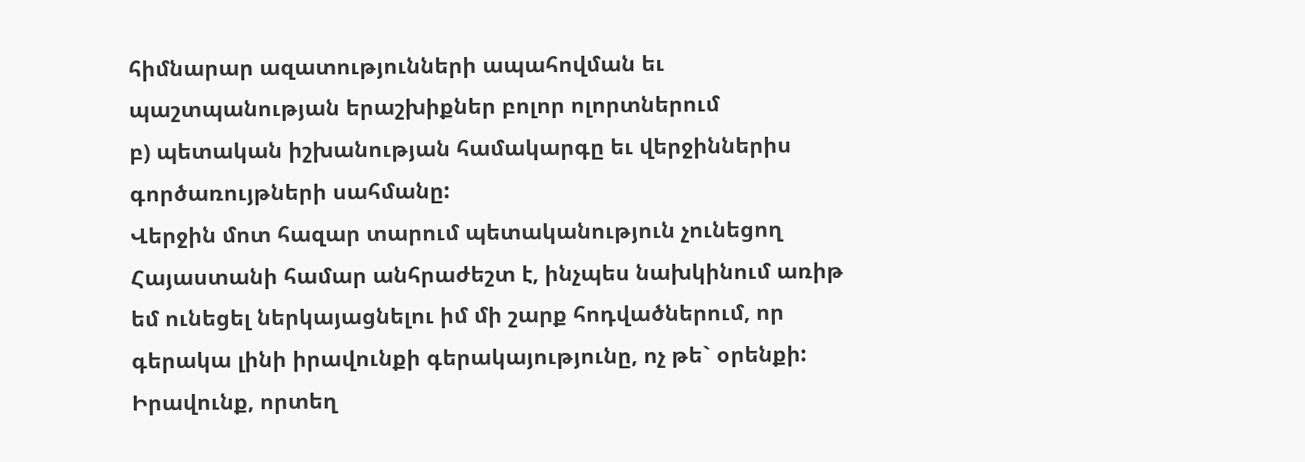հիմնարար ազատությունների ապահովման եւ պաշտպանության երաշխիքներ բոլոր ոլորտներում
բ) պետական իշխանության համակարգը եւ վերջիններիս գործառույթների սահմանը:
Վերջին մոտ հազար տարում պետականություն չունեցող Հայաստանի համար անհրաժեշտ է, ինչպես նախկինում առիթ եմ ունեցել ներկայացնելու իմ մի շարք հոդվածներում, որ գերակա լինի իրավունքի գերակայությունը, ոչ թե` օրենքի: Իրավունք, որտեղ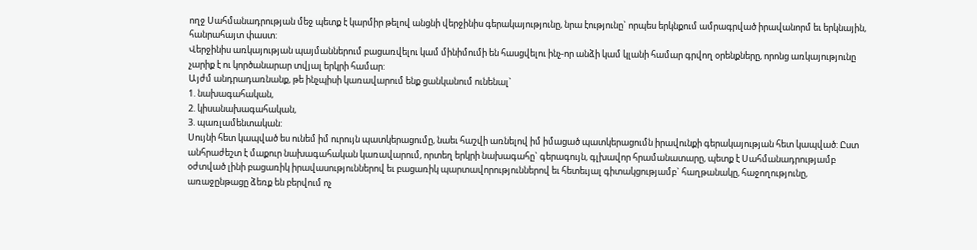ողջ Սահմանադրության մեջ պետք է կարմիր թելով անցնի վերջինիս գերակայությունը, նրա էությունը` որպես երկնքում ամրագրված իրավանորմ եւ երկնային, հանրահայտ փաստ:
Վերջինիս առկայության պայմաններում բացառվելու կամ մինիմումի են հասցվելու ինչ-որ անձի կամ կլանի համար գրվող օրենքները, որոնց առկայությունը չարիք է ու կործանարար տվյալ երկրի համար:
Այժմ անդրադառնանք, թե ինչպիսի կառավարում ենք ցանկանում ունենալ`
1. նախագահական,
2. կիսանախագահական,
3. պառլամենտական:
Սույնի հետ կապված ես ունեմ իմ ուրույն պատկերացումը, նաեւ հաշվի առնելով իմ իմացած պատկերացումն իրավունքի գերակայության հետ կապված: Ըստ անհրաժեշտ է մաքուր նախագահական կառավարում, որտեղ երկրի նախագահը` գերագույն, գլխավոր հրամանատարը, պետք է Սահմանադրությամբ օժտված լինի բացառիկ իրավասություններով եւ բացառիկ պարտավորություններով եւ հետեւյալ գիտակցությամբ` հաղթանակը, հաջողությունը, առաջընթացը ձեռք են բերվում ոչ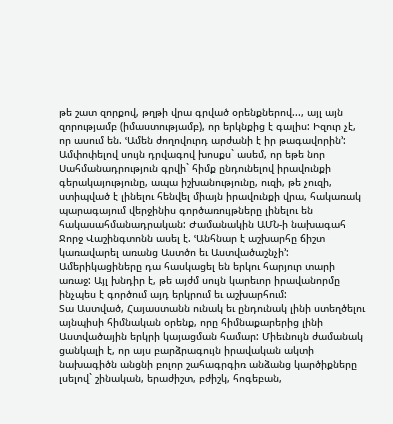թե շատ զորքով, թղթի վրա գրված օրենքներով..., այլ այն զորությամբ (իմաստությամբ), որ երկնքից է գալիս: Իզուր չէ, որ ասում են. ՙԱմեն ժողովուրդ արժանի է իր թագավորին՚:
Ամփոփելով սույն դրվագով խոսքս` ասեմ, որ եթե նոր Սահմանադրություն գրվի` հիմք ընդունելով իրավունքի գերակայությունը, ապա իշխանությունը, ուզի, թե չուզի, ստիպված է լինելու հենվել միայն իրավունքի վրա, հակառակ պարագայում վերջինիս գործառույթները լինելու են հակասահմանադրական: Ժամանակին ԱՄՆ-ի նախագահ Ջորջ Վաշինգտոնն ասել է. ՙԱնհնար է աշխարհը ճիշտ կառավարել առանց Աստծո եւ Աստվածաշնչի՚: Ամերիկացիները դա հասկացել են երկու հարյուր տարի առաջ: Այլ խնդիր է, թե այժմ սույն կարեւոր իրավանորմը ինչպես է գործում այդ երկրում եւ աշխարհում:
Տա Աստված, Հայաստանն ունակ եւ ընդունակ լինի ստեղծելու այնպիսի հիմնական օրենք, որը հիմնաքարերից լինի Աստվածային երկրի կայացման համար: Միեւնույն ժամանակ ցանկալի է, որ այս բարձրագույն իրավական ակտի նախագիծն անցնի բոլոր շահագրգիռ անձանց կարծիքները լսելով` շինական, երաժիշտ, բժիշկ, հոգեբան,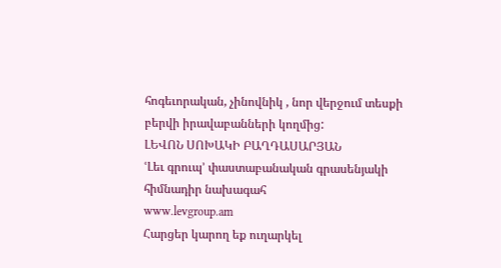հոգեւորական, չինովնիկ , նոր վերջում տեսքի բերվի իրավաբանների կողմից:
ԼԵՎՈՆ ՍՈԽԱԿԻ ԲԱՂԴԱՍԱՐՅԱՆ
ՙԼեւ գրուպ՚ փաստաբանական գրասենյակի
հիմնադիր նախագահ
www.levgroup.am
Հարցեր կարող եք ուղարկել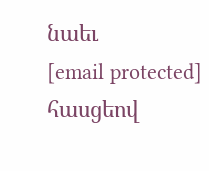նաեւ
[email protected] հասցեով